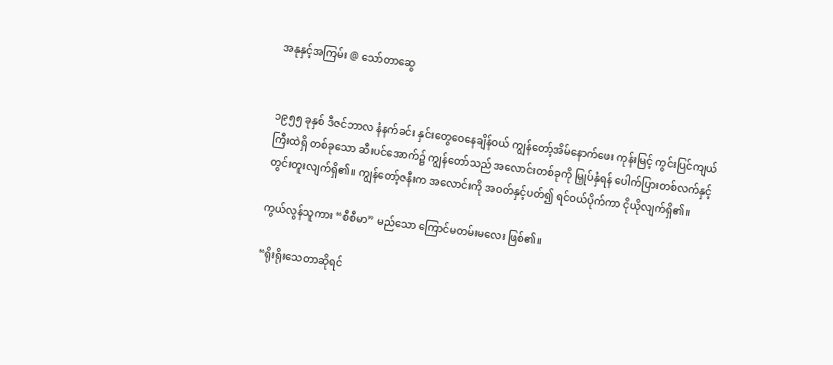အနုနှင့်အကြမ်း @ သော်တာဆွေ


၁၉၅၅ ခုနှစ် ဒီဇင်ဘာလ နံနက်ခင်း နှင်းတွေဝေနေချိန်ဝယ် ကျွန်တော့်အိမ်နောက်ဖေး ကုန်းမြင့် ကွင်းပြင်ကျယ်ကြီးထဲရှိ တစ်ခုသော ဆီးပင်အောက်၌ ကျွန်တော်သည် အလောင်းတစ်ခုကို မြှုပ်နှံရန် ပေါက်ပြားတစ်လက်နှင့် တွင်းတူးလျက်ရှိ၏။ ကျွန်တော့်ဇနီးက အလောင်းကို အဝတ်နှင့်ပတ်၍ ရင်ဝယ်ပိုက်ကာ ငိုယိုလျက်ရှိ၏။

ကွယ်လွန်သူကား “စီစီမာ” မည်သော ကြောင်မတမ်းမလေး ဖြစ်၏။

“ရိုးရိုးသေတာဆိုရင်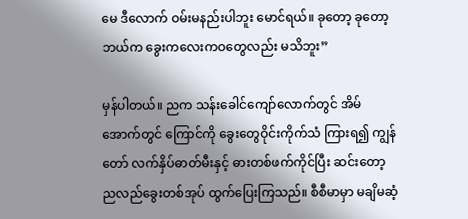မေ ဒီလောက် ဝမ်းမနည်းပါဘူး မောင်ရယ်။ ခုတော့ ခုတော့ ဘယ်က ခွေးကလေးကဝတွေလည်း မသိဘူး”

မှန်ပါတယ်။ ညက သန်းခေါင်ကျော်လောက်တွင် အိမ်အောက်တွင် ကြောင်ကို ခွေးတွေဝိုင်းကိုက်သံ ကြားရ၍ ကျွန်တော် လက်နှိပ်ဓာတ်မီးနှင့် ဓားတစ်ဖက်ကိုင်ပြီး ဆင်းတော့ ညလည်ခွေးတစ်အုပ် ထွက်ပြေးကြသည်။ စီစီမာမှာ မချိမဆံ့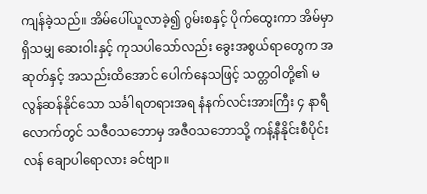ကျန်ခဲ့သည်။ အိမ်ပေါ်ယူလာခဲ့၍ ဂွမ်းစနှင့် ပိုက်ထွေးကာ အိမ်မှာရှိသမျှ ဆေးဝါးနှင့် ကုသပါသော်လည်း ခွေးအစွယ်ရာတွေက အဆုတ်နှင့် အသည်းထိအောင် ပေါက်နေသဖြင့် သတ္တဝါတို့၏ မလွန်ဆန်နိုင်သော သင်္ခါရတရားအရ နံနက်လင်းအားကြီး ၄ နာရီလောက်တွင် သဇီဝသဘောမှ အဇီဝသဘောသို့ ကန့်နီနိုင်းစီပိုင်းလန် ချောပါရောလား ခင်ဗျာ။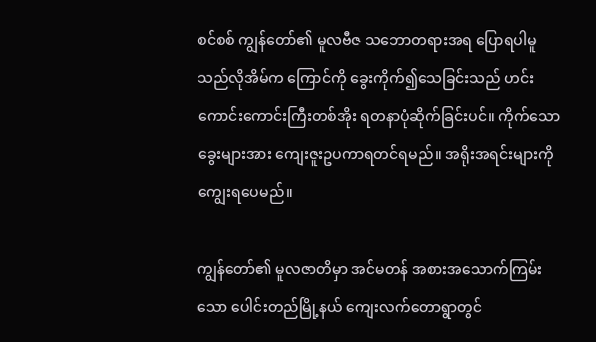စင်စစ် ကျွန်တော်၏ မူလဗီဇ သဘောတရားအရ ပြောရပါမူ သည်လိုအိမ်က ကြောင်ကို ခွေးကိုက်၍သေခြင်းသည် ဟင်းကောင်းကောင်းကြီးတစ်အိုး ရတနာပုံဆိုက်ခြင်းပင်။ ကိုက်သောခွေးများအား ကျေးဇူးဥပကာရတင်ရမည်။ အရိုးအရင်းများကို ကျွေးရပေမည်။

ကျွန်တော်၏ မူလဇာတိမှာ အင်မတန် အစားအသောက်ကြမ်းသော ပေါင်းတည်မြို့နယ် ကျေးလက်တောရွာတွင်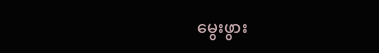မွေးဖွား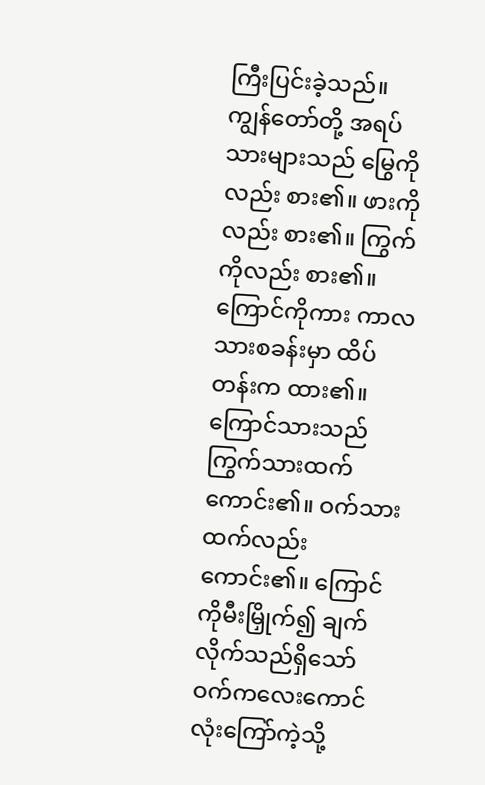ကြီးပြင်းခဲ့သည်။ ကျွန်တော်တို့ အရပ်သားများသည် မြွေကိုလည်း စား၏။ ဖားကိုလည်း စား၏။ ကြွက်ကိုလည်း စား၏။ ကြောင်ကိုကား ကာလသားစခန်းမှာ ထိပ်တန်းက ထား၏။ ကြောင်သားသည် ကြွက်သားထက်ကောင်း၏။ ဝက်သားထက်လည်း ကောင်း၏။ ကြောင်ကိုမီးမြှိုက်၍ ချက်လိုက်သည်ရှိသော် ဝက်ကလေးကောင်လုံးကြော်ကဲ့သို့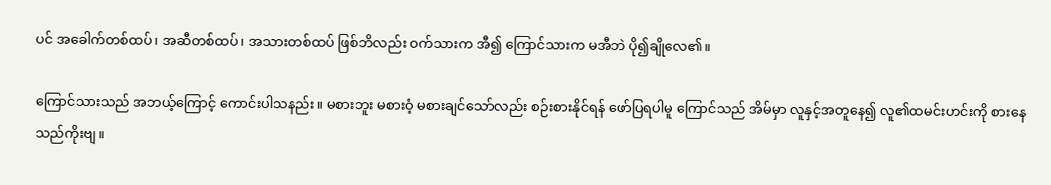ပင် အခေါက်တစ်ထပ်၊ အဆီတစ်ထပ်၊ အသားတစ်ထပ် ဖြစ်ဘိလည်း ဝက်သားက အီ၍ ကြောင်သားက မအီဘဲ ပို၍ချိုလေ၏။

ကြောင်သားသည် အဘယ့်ကြောင့် ကောင်းပါသနည်း။ မစားဘူး မစားဝံ့ မစားချင်သော်လည်း စဉ်းစားနိုင်ရန် ဖော်ပြရပါမူ ကြောင်သည် အိမ်မှာ လူနှင့်အတူနေ၍ လူ၏ထမင်းဟင်းကို စားနေသည်ကိုးဗျ။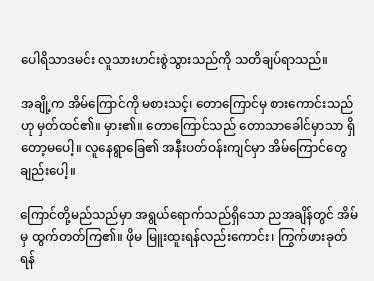ပေါရိသာဒမင်း လူသားဟင်းစွဲသွားသည်ကို သတိချပ်ရာသည်။

အချို့က အိမ်ကြောင်ကို မစားသင့်၊ တောကြောင်မှ စားကောင်းသည်ဟု မှတ်ထင်၏။ မှား၏။ တောကြောင်သည် တောသာခေါင်မှာသာ ရှိတော့မပေါ့။ လူနေရွာခြေ၏ အနီးပတ်ဝန်းကျင်မှာ အိမ်ကြောင်တွေချည်းပေါ့။

ကြောင်တို့မည်သည်မှာ အရွယ်ရောက်သည်ရှိသော ညအချိန်တွင် အိမ်မှ ထွက်တတ်ကြ၏။ ဖိုမ မြူးထူးရန်လည်းကောင်း၊ ကြွက်ဖားခုတ်ရန်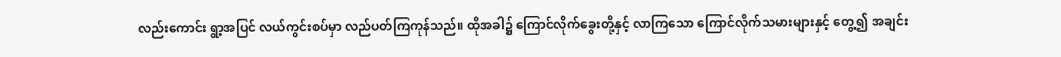လည်းကောင်း ရွာ့အပြင် လယ်ကွင်းစပ်မှာ လည်ပတ်ကြကုန်သည်။ ထိုအခါ၌ ကြောင်လိုက်ခွေးတို့နှင့် လာကြသော ကြောင်လိုက်သမားများနှင့် တွေ့၍ အချင်း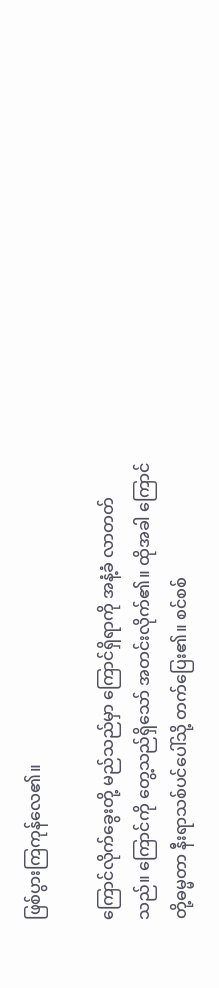ဖြစ်ပွားကြကုန်လေ၏။

ကြောင်လိုက်ခွေးတို့ မည်သည်မှာ ကြောင်ရှိရာကို အနံ့ခံ လာတတ်သည်။ ကြောင်ကို တွေ့သည်ရှိသော် အတင်းလိုက်၏။ ထိုအခါ ကြောင်တို့ဓမ္မတာ နီးရာသစ်ပင်ပေါ်သို့ တက်ပြေး၏။ စင်စစ်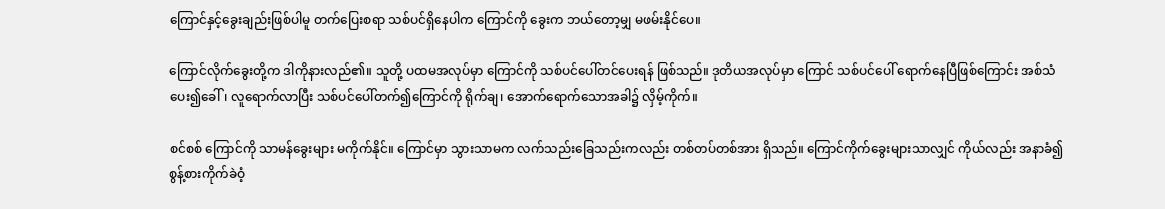ကြောင်နှင့်ခွေးချည်းဖြစ်ပါမူ တက်ပြေးစရာ သစ်ပင်ရှိနေပါက ကြောင်ကို ခွေးက ဘယ်တော့မျှ မဖမ်းနိုင်ပေ။

ကြောင်လိုက်ခွေးတို့က ဒါကိုနားလည်၏။ သူတို့ ပထမအလုပ်မှာ ကြောင်ကို သစ်ပင်ပေါ်တင်ပေးရန် ဖြစ်သည်။ ဒုတိယအလုပ်မှာ ကြောင် သစ်ပင်ပေါ် ရောက်နေပြီဖြစ်ကြောင်း အစ်သံပေး၍ခေါ်၊ လူရောက်လာပြီး သစ်ပင်ပေါ်တက်၍ကြောင်ကို ရိုက်ချ၊ အောက်ရောက်သောအခါ၌ လှိမ့်ကိုက်။

စင်စစ် ကြောင်ကို သာမန်ခွေးများ မကိုက်နိုင်။ ကြောင်မှာ သွားသာမက လက်သည်းခြေသည်းကလည်း တစ်တပ်တစ်အား ရှိသည်။ ကြောင်ကိုက်ခွေးများသာလျှင် ကိုယ်လည်း အနာခံ၍ စွန့်စားကိုက်ခဲဝံ့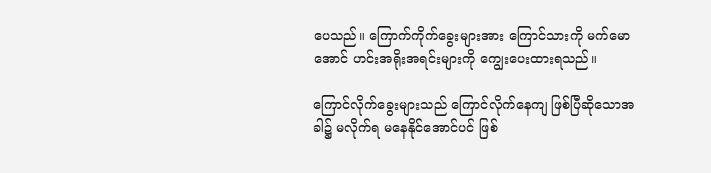ပေသည်။ ကြောက်ကိုက်ခွေးများအား ကြောင်သားကို မက်မောအောင် ဟင်းအရိုးအရင်းများကို ကျွေးပေးထားရသည်။

ကြောင်လိုက်ခွေးများသည် ကြောင်လိုက်နေကျ ဖြစ်ပြီဆိုသောအခါ၌ မလိုက်ရ မနေနိုင်အောင်ပင် ဖြစ်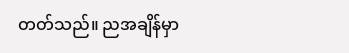တတ်သည်။ ညအချိန်မှာ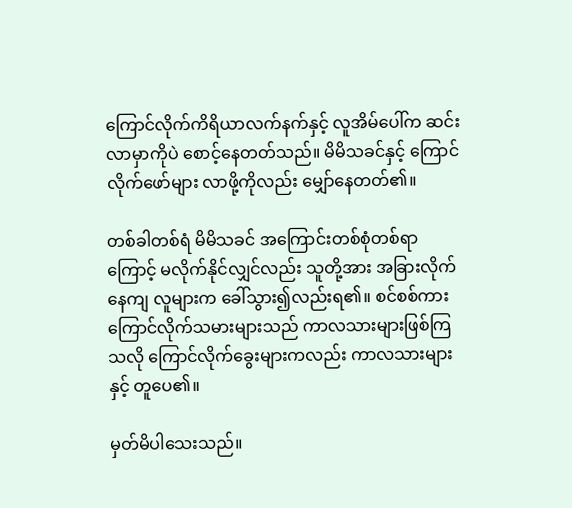ကြောင်လိုက်ကိရိယာလက်နက်နှင့် လူအိမ်ပေါ်က ဆင်းလာမှာကိုပဲ စောင့်နေတတ်သည်။ မိမိသခင်နှင့် ကြောင်လိုက်ဖော်များ လာဖို့ကိုလည်း မျှော်နေတတ်၏။

တစ်ခါတစ်ရံ မိမိသခင် အကြောင်းတစ်စုံတစ်ရာကြောင့် မလိုက်နိုင်လျှင်လည်း သူတို့အား အခြားလိုက်နေကျ လူများက ခေါ်သွား၍လည်းရ၏။ စင်စစ်ကား ကြောင်လိုက်သမားများသည် ကာလသားများဖြစ်ကြသလို ကြောင်လိုက်ခွေးများကလည်း ကာလသားများနှင့် တူပေ၏။

မှတ်မိပါသေးသည်။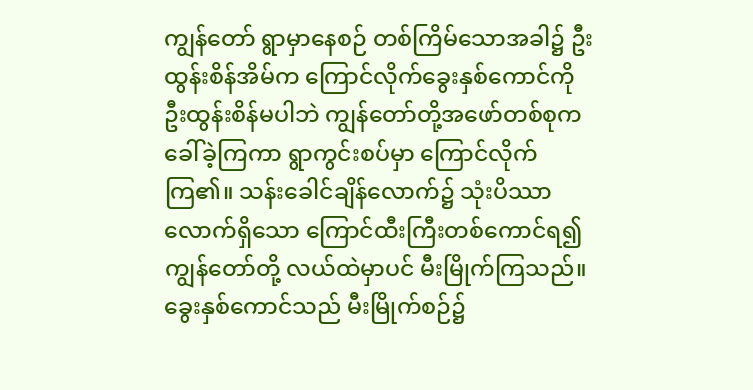ကျွန်တော် ရွာမှာနေစဉ် တစ်ကြိမ်သောအခါ၌ ဦးထွန်းစိန်အိမ်က ကြောင်လိုက်ခွေးနှစ်ကောင်ကို ဦးထွန်းစိန်မပါဘဲ ကျွန်တော်တို့အဖော်တစ်စုက ခေါ်ခဲ့ကြကာ ရွာကွင်းစပ်မှာ ကြောင်လိုက်ကြ၏။ သန်းခေါင်ချိန်လောက်၌ သုံးပိဿာလောက်ရှိသော ကြောင်ထီးကြီးတစ်ကောင်ရ၍ ကျွန်တော်တို့ လယ်ထဲမှာပင် မီးမြိုက်ကြသည်။ ခွေးနှစ်ကောင်သည် မီးမြိုက်စဉ်၌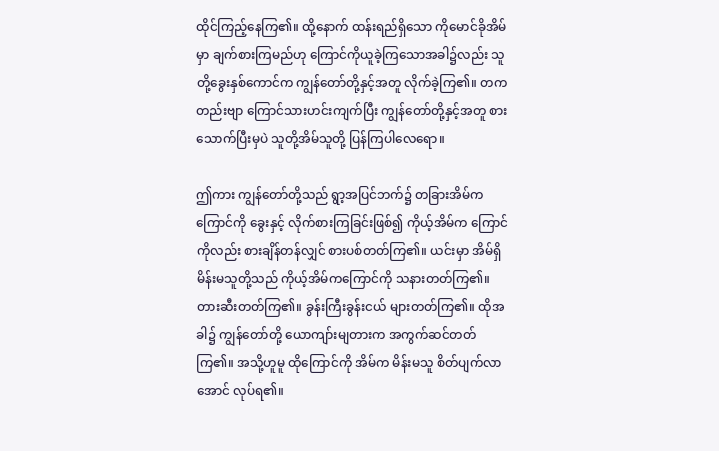ထိုင်ကြည့်နေကြ၏။ ထို့နောက် ထန်းရည်ရှိသော ကိုမောင်ခိုအိမ်မှာ ချက်စားကြမည်ဟု ကြောင်ကိုယူခဲ့ကြသောအခါ၌လည်း သူတို့ခွေးနှစ်ကောင်က ကျွန်တော်တို့နှင့်အတူ လိုက်ခဲ့ကြ၏။ တကတည်းဗျာ ကြောင်သားဟင်းကျက်ပြီး ကျွန်တော်တို့နှင့်အတူ စားသောက်ပြီးမှပဲ သူတို့အိမ်သူတို့ ပြန်ကြပါလေရော။

ဤကား ကျွန်တော်တို့သည် ရွာ့အပြင်ဘက်၌ တခြားအိမ်က ကြောင်ကို ခွေးနှင့် လိုက်စားကြခြင်းဖြစ်၍ ကိုယ့်အိမ်က ကြောင်ကိုလည်း စားချိန်တန်လျှင် စားပစ်တတ်ကြ၏။ ယင်းမှာ အိမ်ရှိ မိန်းမသူတို့သည် ကိုယ့်အိမ်ကကြောင်ကို သနားတတ်ကြ၏။ တားဆီးတတ်ကြ၏။ ခွန်းကြီးခွန်းငယ် များတတ်ကြ၏။ ထိုအခါ၌ ကျွန်တော်တို့ ယောကျာ်းမျတားက အကွက်ဆင်တတ်ကြ၏။ အသို့ဟူမူ ထိုကြောင်ကို အိမ်က မိန်းမသူ စိတ်ပျက်လာအောင် လုပ်ရ၏။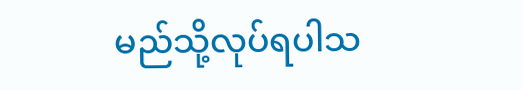မည်သို့လုပ်ရပါသ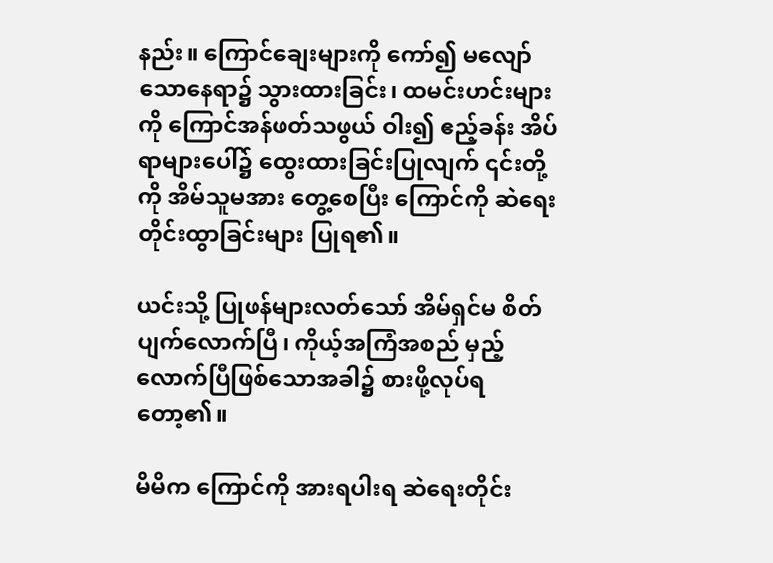နည်း။ ကြောင်ချေးများကို ကော်၍ မလျော်သောနေရာ၌ သွားထားခြင်း၊ ထမင်းဟင်းများကို ကြောင်အန်ဖတ်သဖွယ် ဝါး၍ ဧည့်ခန်း အိပ်ရာများပေါ်၌ ထွေးထားခြင်းပြုလျက် ၎င်းတို့ကို အိမ်သူမအား တွေ့စေပြီး ကြောင်ကို ဆဲရေးတိုင်းထွာခြင်းများ ပြုရ၏။

ယင်းသို့ ပြုဖန်များလတ်သော် အိမ်ရှင်မ စိတ်ပျက်လောက်ပြီ၊ ကိုယ့်အကြံအစည် မှည့်လောက်ပြီဖြစ်သောအခါ၌ စားဖို့လုပ်ရတော့၏။

မိမိက ကြောင်ကို အားရပါးရ ဆဲရေးတိုင်း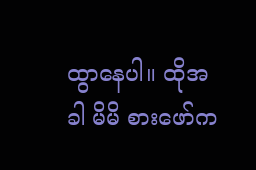ထွာနေပါ။ ထိုအခါ မိမိ စားဖော်က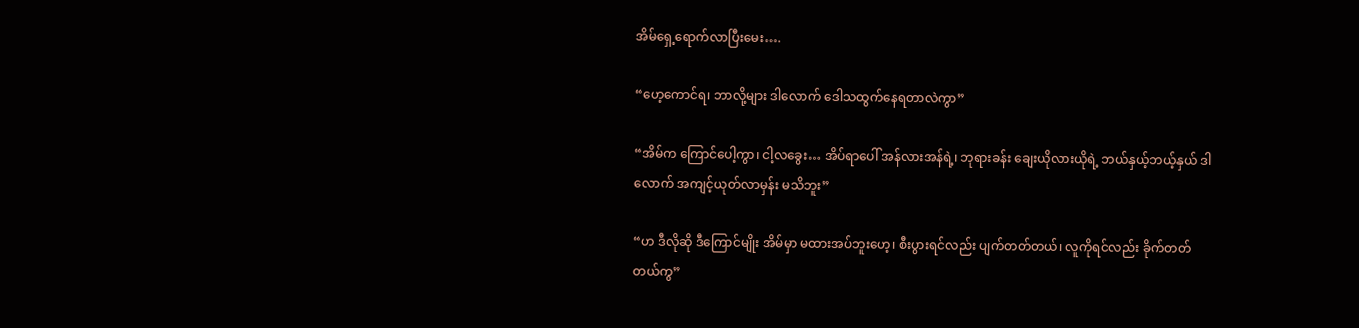အိမ်ရှေ့ရောက်လာပြီးမေး….

“ဟေ့ကောင်ရ၊ ဘာလို့များ ဒါလောက် ဒေါသထွက်နေရတာလဲကွာ”

“အိမ်က ကြောင်ပေါ့ကွာ၊ ငါ့လခွေး… အိပ်ရာပေါ် အန်လားအန်ရဲ့၊ ဘုရားခန်း ချေးယိုလားယိုရဲ့ ဘယ်နှယ့်ဘယ့်နှယ် ဒါလောက် အကျင့်ယုတ်လာမှန်း မသိဘူး”

“ဟ ဒီလိုဆို ဒီကြောင်မျိုး အိမ်မှာ မထားအပ်ဘူးဟေ့၊ စီးပွားရင်လည်း ပျက်တတ်တယ်၊ လူကိုရင်လည်း ခိုက်တတ်တယ်ကွ”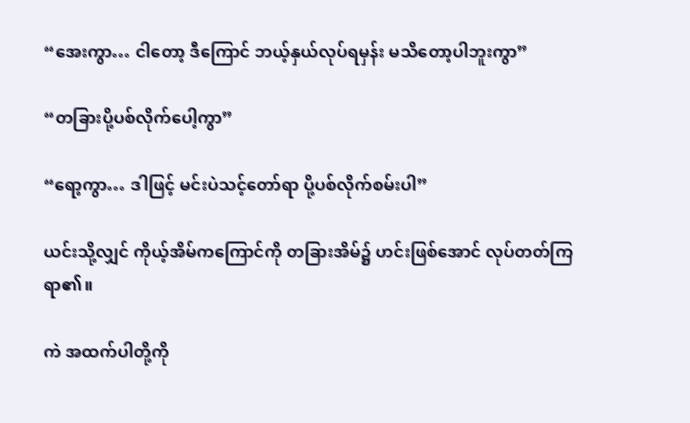“အေးကွာ… ငါတော့ ဒီကြောင် ဘယ့်နှယ်လုပ်ရမှန်း မသိတော့ပါဘူးကွာ”

“တခြားပို့ပစ်လိုက်ပေါ့ကွာ”

“ရော့ကွာ… ဒါဖြင့် မင်းပဲသင့်တော်ရာ ပို့ပစ်လိုက်စမ်းပါ”

ယင်းသို့လျှင် ကိုယ့်အိမ်ကကြောင်ကို တခြားအိမ်၌ ဟင်းဖြစ်အောင် လုပ်တတ်ကြရာ၏။

ကဲ အထက်ပါတို့ကို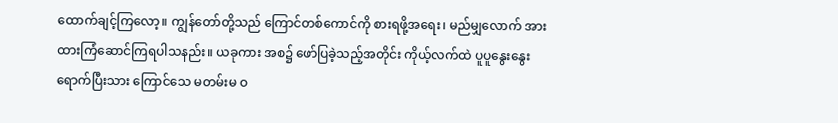ထောက်ချင့်ကြလော့။ ကျွန်တော်တို့သည် ကြောင်တစ်ကောင်ကို စားရဖို့အရေး၊ မည်မျှလောက် အားထားကြံဆောင်ကြရပါသနည်း။ ယခုကား အစ၌ ဖော်ပြခဲ့သည့်အတိုင်း ကိုယ့်လက်ထဲ ပူပူနွေးနွေး ရောက်ပြီးသား ကြောင်သေ မတမ်းမ ဝ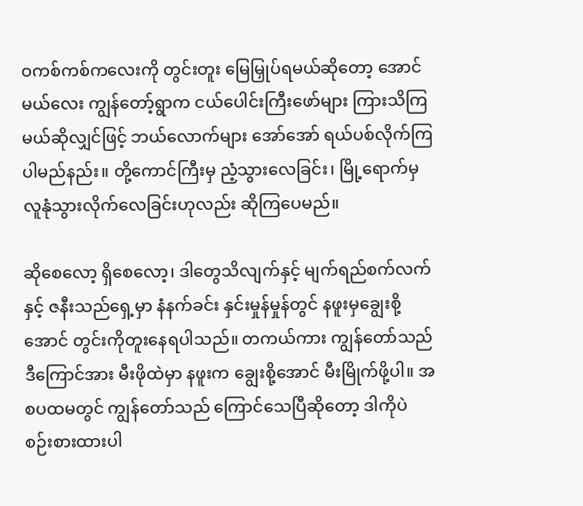ဝကစ်ကစ်ကလေးကို တွင်းတူး မြေမြှုပ်ရမယ်ဆိုတော့ အောင်မယ်လေး ကျွန်တော့်ရွာက ငယ်ပေါင်းကြီးဖော်များ ကြားသိကြမယ်ဆိုလျှင်ဖြင့် ဘယ်လောက်များ အော်အော် ရယ်ပစ်လိုက်ကြပါမည်နည်း။ တို့ကောင်ကြီးမှ ညံ့သွားလေခြင်း၊ မြို့ရောက်မှ လူနုံသွားလိုက်လေခြင်းဟုလည်း ဆိုကြပေမည်။

ဆိုစေလော့ ရှိစေလော့၊ ဒါတွေသိလျက်နှင့် မျက်ရည်စက်လက်နှင့် ဇနီးသည်ရှေ့မှာ နံနက်ခင်း နှင်းမှုန်မှုန်တွင် နဖူးမှချွေးစို့အောင် တွင်းကိုတူးနေရပါသည်။ တကယ်ကား ကျွန်တော်သည် ဒီကြောင်အား မီးဖိုထဲမှာ နဖူးက ချွေးစို့အောင် မီးမြိုက်ဖို့ပါ။ အစပထမတွင် ကျွန်တော်သည် ကြောင်သေပြီဆိုတော့ ဒါကိုပဲ စဉ်းစားထားပါ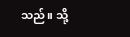သည်။ သို့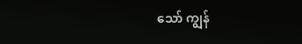သော် ကျွန်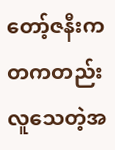တော့်ဇနီးက တကတည်း လူသေတဲ့အ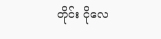တိုင်း ငိုလေ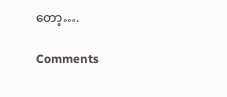တော့….

Comments